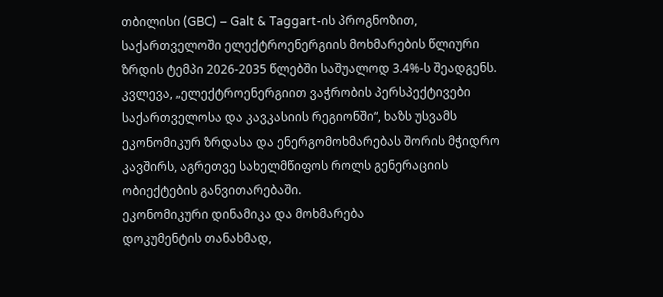თბილისი (GBC) – Galt & Taggart-ის პროგნოზით, საქართველოში ელექტროენერგიის მოხმარების წლიური ზრდის ტემპი 2026-2035 წლებში საშუალოდ 3.4%-ს შეადგენს. კვლევა, „ელექტროენერგიით ვაჭრობის პერსპექტივები საქართველოსა და კავკასიის რეგიონში“, ხაზს უსვამს ეკონომიკურ ზრდასა და ენერგომოხმარებას შორის მჭიდრო კავშირს, აგრეთვე სახელმწიფოს როლს გენერაციის ობიექტების განვითარებაში.
ეკონომიკური დინამიკა და მოხმარება
დოკუმენტის თანახმად,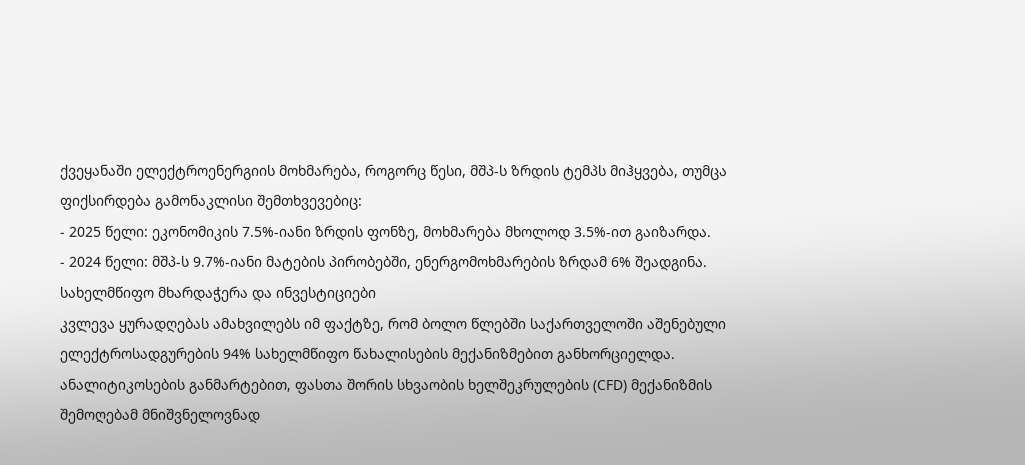ქვეყანაში ელექტროენერგიის მოხმარება, როგორც წესი, მშპ-ს ზრდის ტემპს მიჰყვება, თუმცა ფიქსირდება გამონაკლისი შემთხვევებიც:
- 2025 წელი: ეკონომიკის 7.5%-იანი ზრდის ფონზე, მოხმარება მხოლოდ 3.5%-ით გაიზარდა.
- 2024 წელი: მშპ-ს 9.7%-იანი მატების პირობებში, ენერგომოხმარების ზრდამ 6% შეადგინა.
სახელმწიფო მხარდაჭერა და ინვესტიციები
კვლევა ყურადღებას ამახვილებს იმ ფაქტზე, რომ ბოლო წლებში საქართველოში აშენებული ელექტროსადგურების 94% სახელმწიფო წახალისების მექანიზმებით განხორციელდა. ანალიტიკოსების განმარტებით, ფასთა შორის სხვაობის ხელშეკრულების (CFD) მექანიზმის შემოღებამ მნიშვნელოვნად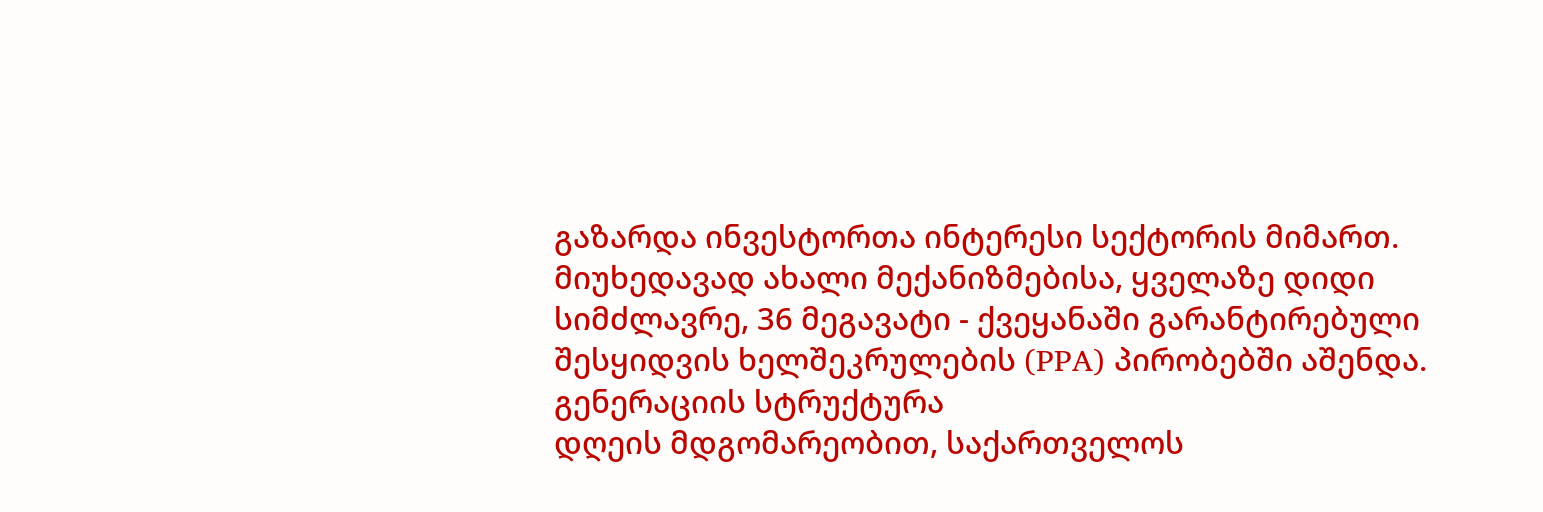გაზარდა ინვესტორთა ინტერესი სექტორის მიმართ.
მიუხედავად ახალი მექანიზმებისა, ყველაზე დიდი სიმძლავრე, 36 მეგავატი - ქვეყანაში გარანტირებული შესყიდვის ხელშეკრულების (PPA) პირობებში აშენდა.
გენერაციის სტრუქტურა
დღეის მდგომარეობით, საქართველოს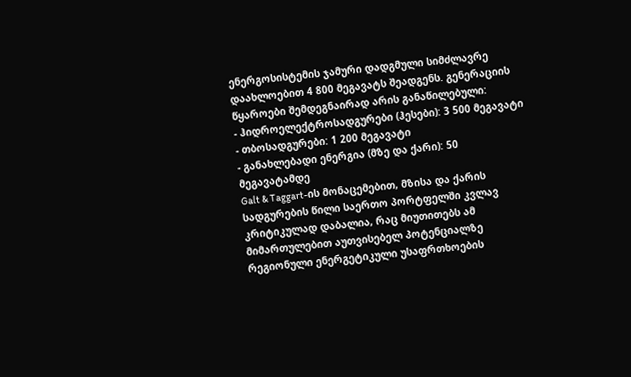ენერგოსისტემის ჯამური დადგმული სიმძლავრე დაახლოებით 4 800 მეგავატს შეადგენს. გენერაციის წყაროები შემდეგნაირად არის განაწილებული:
- ჰიდროელექტროსადგურები (ჰესები): 3 500 მეგავატი
- თბოსადგურები: 1 200 მეგავატი
- განახლებადი ენერგია (მზე და ქარი): 50 მეგავატამდე
Galt & Taggart-ის მონაცემებით, მზისა და ქარის სადგურების წილი საერთო პორტფელში კვლავ კრიტიკულად დაბალია, რაც მიუთითებს ამ მიმართულებით აუთვისებელ პოტენციალზე რეგიონული ენერგეტიკული უსაფრთხოების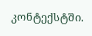კონტექსტში.